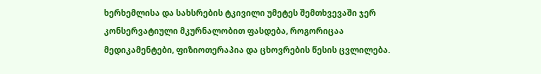ხერხემლისა და სახსრების ტკივილი უმეტეს შემთხვევაში ჯერ კონსერვატიული მკურნალობით ფასდება, როგორიცაა მედიკამენტები, ფიზიოთერაპია და ცხოვრების წესის ცვლილება.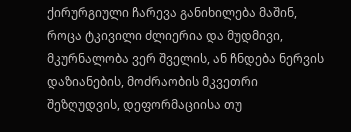ქირურგიული ჩარევა განიხილება მაშინ, როცა ტკივილი ძლიერია და მუდმივი, მკურნალობა ვერ შველის, ან ჩნდება ნერვის დაზიანების, მოძრაობის მკვეთრი შეზღუდვის, დეფორმაციისა თუ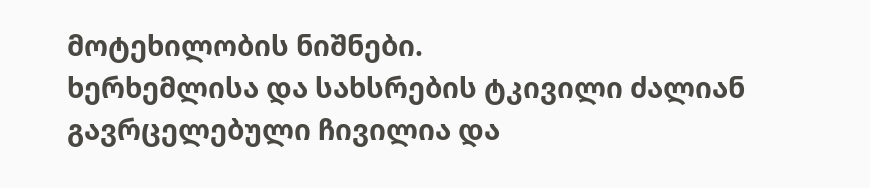მოტეხილობის ნიშნები.
ხერხემლისა და სახსრების ტკივილი ძალიან გავრცელებული ჩივილია და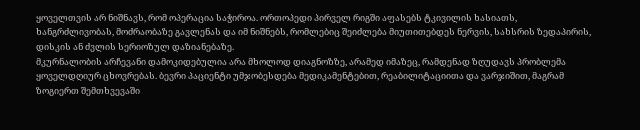ყოველთვის არ ნიშნავს, რომ ოპერაცია საჭიროა. ორთოპედი პირველ რიგში აფასებს ტკივილის ხასიათს, ხანგრძლივობას, მოძრაობაზე გავლენას და იმ ნიშნებს, რომლებიც შეიძლება მიუთითებდეს ნერვის, სახსრის ზედაპირის, დისკის ან ძვლის სერიოზულ დაზიანებაზე.
მკურნალობის არჩევანი დამოკიდებულია არა მხოლოდ დიაგნოზზე, არამედ იმაზეც, რამდენად ზღუდავს პრობლემა ყოველდღიურ ცხოვრებას. ბევრი პაციენტი უმჯობესდება მედიკამენტებით, რეაბილიტაციითა და ვარჯიშით, მაგრამ ზოგიერთ შემთხვევაში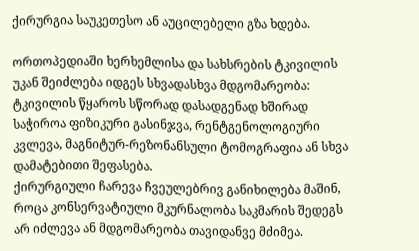ქირურგია საუკეთესო ან აუცილებელი გზა ხდება.

ორთოპედიაში ხერხემლისა და სახსრების ტკივილის უკან შეიძლება იდგეს სხვადასხვა მდგომარეობა:
ტკივილის წყაროს სწორად დასადგენად ხშირად საჭიროა ფიზიკური გასინჯვა, რენტგენოლოგიური კვლევა, მაგნიტურ-რეზონანსული ტომოგრაფია ან სხვა დამატებითი შეფასება.
ქირურგიული ჩარევა ჩვეულებრივ განიხილება მაშინ, როცა კონსერვატიული მკურნალობა საკმარის შედეგს არ იძლევა ან მდგომარეობა თავიდანვე მძიმეა.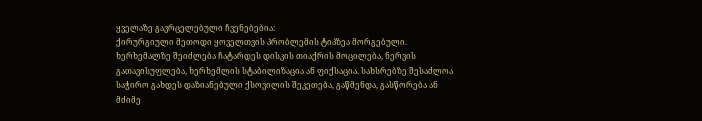ყველაზე გავრცელებული ჩვენებებია:
ქირურგიული მეთოდი ყოველთვის პრობლემის ტიპზეა მორგებული. ხერხემალზე შეიძლება ჩატარდეს დისკის თიაქრის მოცილება, ნერვის გათავისუფლება, ხერხემლის სტაბილიზაცია ან ფიქსაცია. სახსრებზე შესაძლოა საჭირო გახდეს დაზიანებული ქსოვილის შეკეთება, გაწმენდა, გასწორება ან მძიმე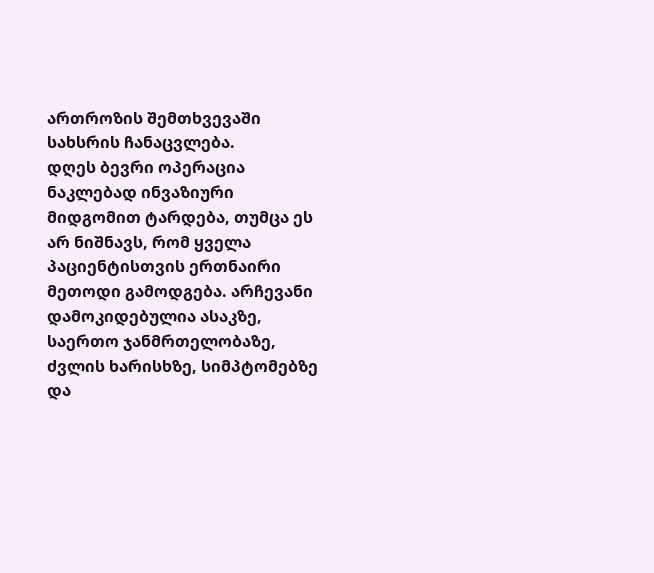ართროზის შემთხვევაში სახსრის ჩანაცვლება.
დღეს ბევრი ოპერაცია ნაკლებად ინვაზიური მიდგომით ტარდება, თუმცა ეს არ ნიშნავს, რომ ყველა პაციენტისთვის ერთნაირი მეთოდი გამოდგება. არჩევანი დამოკიდებულია ასაკზე, საერთო ჯანმრთელობაზე, ძვლის ხარისხზე, სიმპტომებზე და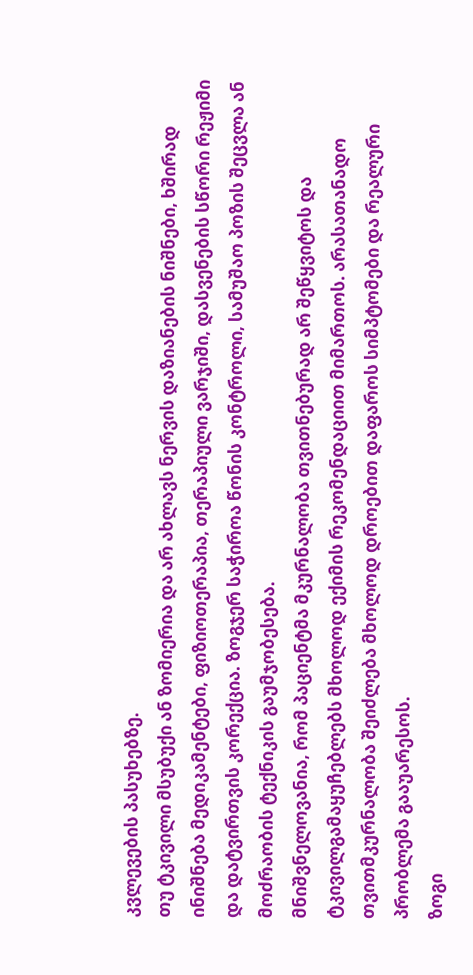კვლევების პასუხებზე.
თუ ტკივილი მსუბუქი ან ზომიერია და არ ახლავს ნერვის დაზიანების ნიშნები, ხშირად ინიშნება მედიკამენტები, ფიზიოთერაპია, თერაპიული ვარჯიში, დასვენების სწორი რეჟიმი და დატვირთვის კორექცია. ზოგჯერ საჭიროა წონის კონტროლი, სამუშაო პოზის შეცვლა ან მოძრაობის ტექნიკის გაუმჯობესება.
მნიშვნელოვანია, რომ პაციენტმა მკურნალობა თვითნებურად არ შეწყვიტოს და ტკივილგამაყუჩებლებს მხოლოდ ექიმის რეკომენდაციით მიმართოს. არასათანადო თვითმკურნალობა შეიძლება მხოლოდ დროებით დაფაროს სიმპტომები და რეალური პრობლემა გააუარესოს.
ზოგი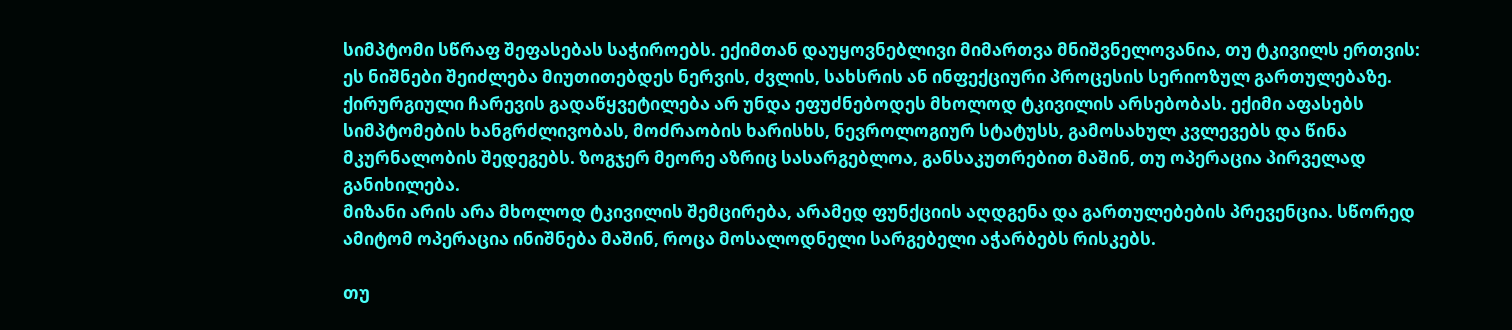სიმპტომი სწრაფ შეფასებას საჭიროებს. ექიმთან დაუყოვნებლივი მიმართვა მნიშვნელოვანია, თუ ტკივილს ერთვის:
ეს ნიშნები შეიძლება მიუთითებდეს ნერვის, ძვლის, სახსრის ან ინფექციური პროცესის სერიოზულ გართულებაზე.
ქირურგიული ჩარევის გადაწყვეტილება არ უნდა ეფუძნებოდეს მხოლოდ ტკივილის არსებობას. ექიმი აფასებს სიმპტომების ხანგრძლივობას, მოძრაობის ხარისხს, ნევროლოგიურ სტატუსს, გამოსახულ კვლევებს და წინა მკურნალობის შედეგებს. ზოგჯერ მეორე აზრიც სასარგებლოა, განსაკუთრებით მაშინ, თუ ოპერაცია პირველად განიხილება.
მიზანი არის არა მხოლოდ ტკივილის შემცირება, არამედ ფუნქციის აღდგენა და გართულებების პრევენცია. სწორედ ამიტომ ოპერაცია ინიშნება მაშინ, როცა მოსალოდნელი სარგებელი აჭარბებს რისკებს.

თუ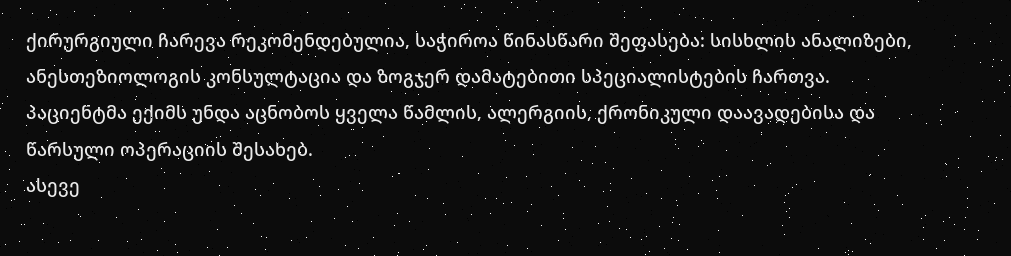ქირურგიული ჩარევა რეკომენდებულია, საჭიროა წინასწარი შეფასება: სისხლის ანალიზები, ანესთეზიოლოგის კონსულტაცია და ზოგჯერ დამატებითი სპეციალისტების ჩართვა. პაციენტმა ექიმს უნდა აცნობოს ყველა წამლის, ალერგიის, ქრონიკული დაავადებისა და წარსული ოპერაციის შესახებ.
ასევე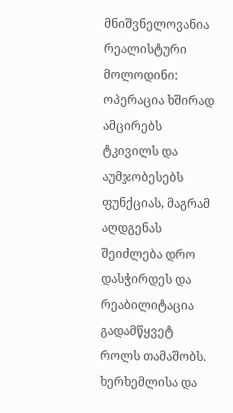მნიშვნელოვანია რეალისტური მოლოდინი: ოპერაცია ხშირად ამცირებს ტკივილს და აუმჯობესებს ფუნქციას, მაგრამ აღდგენას შეიძლება დრო დასჭირდეს და რეაბილიტაცია გადამწყვეტ როლს თამაშობს.
ხერხემლისა და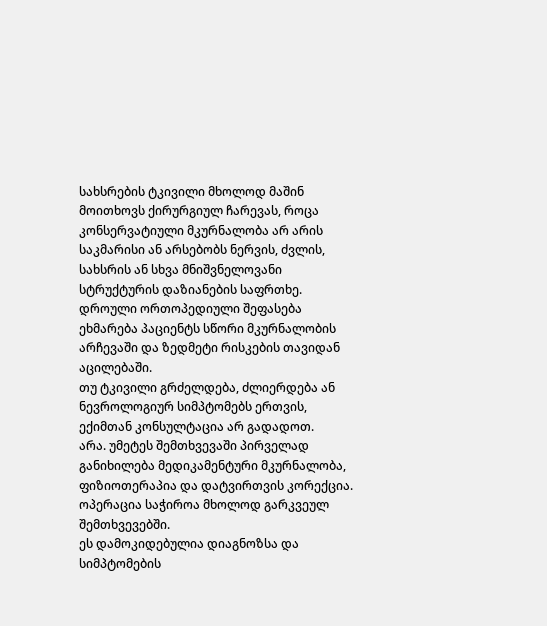სახსრების ტკივილი მხოლოდ მაშინ მოითხოვს ქირურგიულ ჩარევას, როცა კონსერვატიული მკურნალობა არ არის საკმარისი ან არსებობს ნერვის, ძვლის, სახსრის ან სხვა მნიშვნელოვანი სტრუქტურის დაზიანების საფრთხე. დროული ორთოპედიული შეფასება ეხმარება პაციენტს სწორი მკურნალობის არჩევაში და ზედმეტი რისკების თავიდან აცილებაში.
თუ ტკივილი გრძელდება, ძლიერდება ან ნევროლოგიურ სიმპტომებს ერთვის, ექიმთან კონსულტაცია არ გადადოთ.
არა. უმეტეს შემთხვევაში პირველად განიხილება მედიკამენტური მკურნალობა, ფიზიოთერაპია და დატვირთვის კორექცია. ოპერაცია საჭიროა მხოლოდ გარკვეულ შემთხვევებში.
ეს დამოკიდებულია დიაგნოზსა და სიმპტომების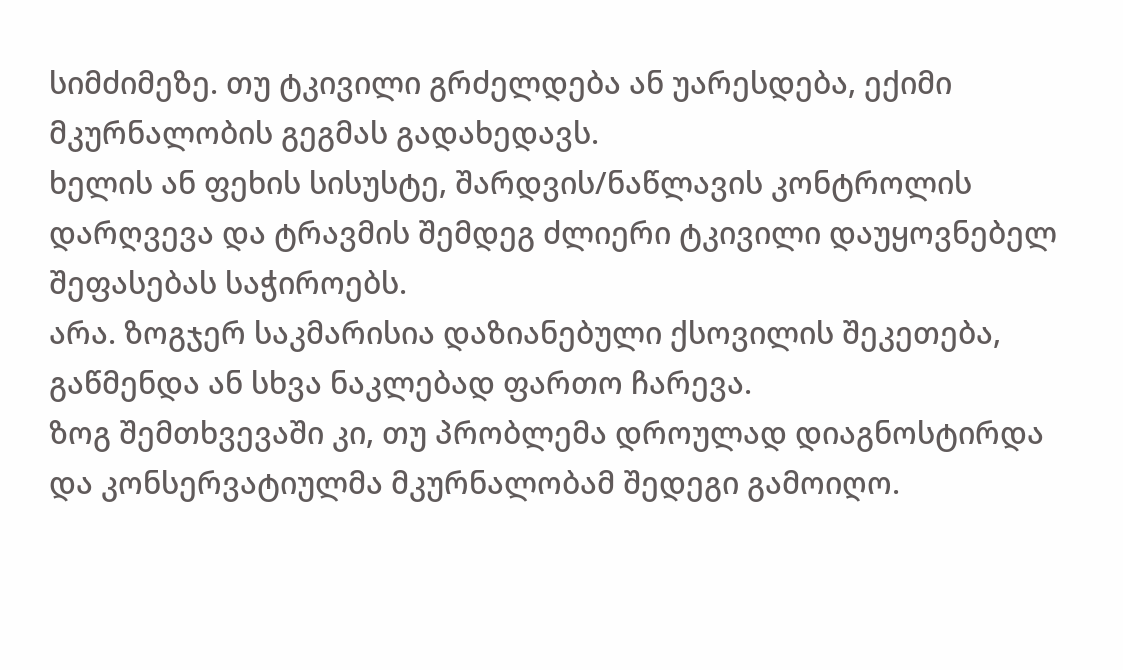სიმძიმეზე. თუ ტკივილი გრძელდება ან უარესდება, ექიმი მკურნალობის გეგმას გადახედავს.
ხელის ან ფეხის სისუსტე, შარდვის/ნაწლავის კონტროლის დარღვევა და ტრავმის შემდეგ ძლიერი ტკივილი დაუყოვნებელ შეფასებას საჭიროებს.
არა. ზოგჯერ საკმარისია დაზიანებული ქსოვილის შეკეთება, გაწმენდა ან სხვა ნაკლებად ფართო ჩარევა.
ზოგ შემთხვევაში კი, თუ პრობლემა დროულად დიაგნოსტირდა და კონსერვატიულმა მკურნალობამ შედეგი გამოიღო.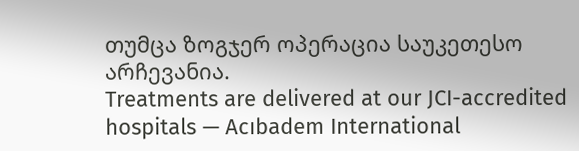თუმცა ზოგჯერ ოპერაცია საუკეთესო არჩევანია.
Treatments are delivered at our JCI-accredited hospitals — Acıbadem International